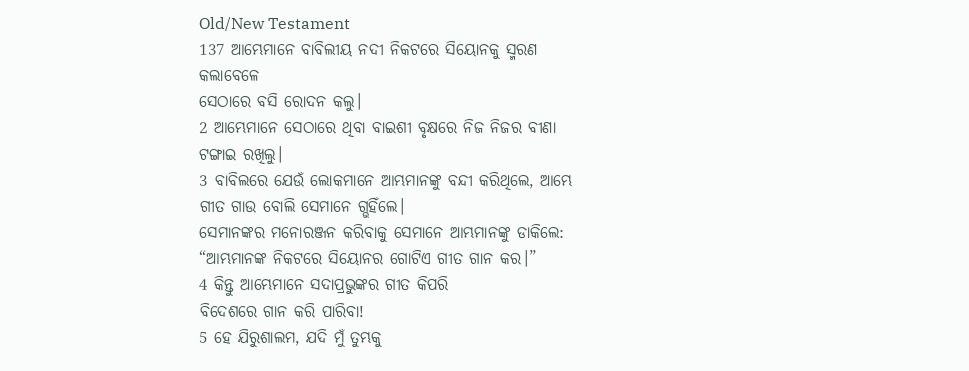Old/New Testament
137 ଆମ୍ଭେମାନେ ବାବିଲୀୟ ନଦୀ ନିକଟରେ ସିୟୋନକୁ ସ୍ମରଣ କଲାବେଳେ
ସେଠାରେ ବସି ରୋଦନ କଲୁ।
2 ଆମ୍ଭେମାନେ ସେଠାରେ ଥିବା ବାଇଶୀ ବୃକ୍ଷରେ ନିଜ ନିଜର ବୀଣା ଟଙ୍ଗାଇ ରଖିଲୁ।
3 ବାବିଲରେ ଯେଉଁ ଲୋକମାନେ ଆମ୍ଭମାନଙ୍କୁ ବନ୍ଦୀ କରିଥିଲେ, ଆମ୍ଭେ ଗୀତ ଗାଉ ବୋଲି ସେମାନେ ଗ୍ଭହିଁଲେ।
ସେମାନଙ୍କର ମନୋରଞ୍ଜନ କରିବାକୁ ସେମାନେ ଆମ୍ଭମାନଙ୍କୁ ଡାକିଲେ:
“ଆମ୍ଭମାନଙ୍କ ନିକଟରେ ସିୟୋନର ଗୋଟିଏ ଗୀତ ଗାନ କର।”
4 କିନ୍ତୁ ଆମ୍ଭେମାନେ ସଦାପ୍ରଭୁଙ୍କର ଗୀତ କିପରି
ବିଦେଶରେ ଗାନ କରି ପାରିବା!
5 ହେ ଯିରୁଶାଲମ, ଯଦି ମୁଁ ତୁମ୍ଭକୁ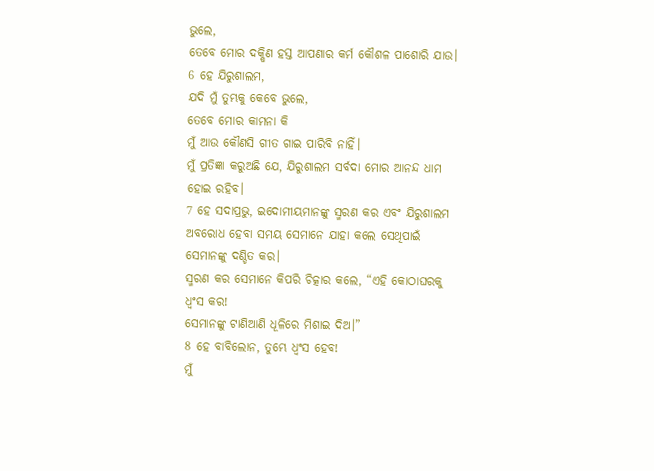ଭୁଲେ,
ତେବେ ମୋର ଦକ୍ଷିଣ ହସ୍ତ ଆପଣାର କର୍ମ କୌଶଳ ପାଶୋରି ଯାଉ।
6 ହେ ଯିରୁଶାଲମ,
ଯଦି ମୁଁ ତୁମ୍ଭକୁ କେବେ ଭୁଲେ,
ତେବେ ମୋର କାମନା କି
ମୁଁ ଆଉ କୌଣସି ଗୀତ ଗାଇ ପାରିବି ନାହିଁ।
ମୁଁ ପ୍ରତିଜ୍ଞା କରୁଅଛି ଯେ, ଯିରୁଶାଲମ ସର୍ବଦା ମୋର ଆନନ୍ଦ ଧାମ ହୋଇ ରହିବ।
7 ହେ ସଦାପ୍ରଭୁ, ଇଦୋମୀୟମାନଙ୍କୁ ସ୍ମରଣ କର ଏବଂ ଯିରୁଶାଲମ ଅବରୋଧ ହେବା ସମୟ ସେମାନେ ଯାହା କଲେ ସେଥିପାଇଁ ସେମାନଙ୍କୁ ଦଣ୍ଡିତ କର।
ସ୍ମରଣ କର ସେମାନେ କିପରି ଚିତ୍କାର କଲେ, “ଏହି କୋଠାଘରକୁ ଧ୍ୱଂସ କର!
ସେମାନଙ୍କୁ ଟାଣିଆଣି ଧୂଳିରେ ମିଶାଇ ଦିଅ।”
8 ହେ ବାବିଲୋନ, ତୁମ୍ଭେ ଧ୍ୱଂସ ହେବ!
ମୁଁ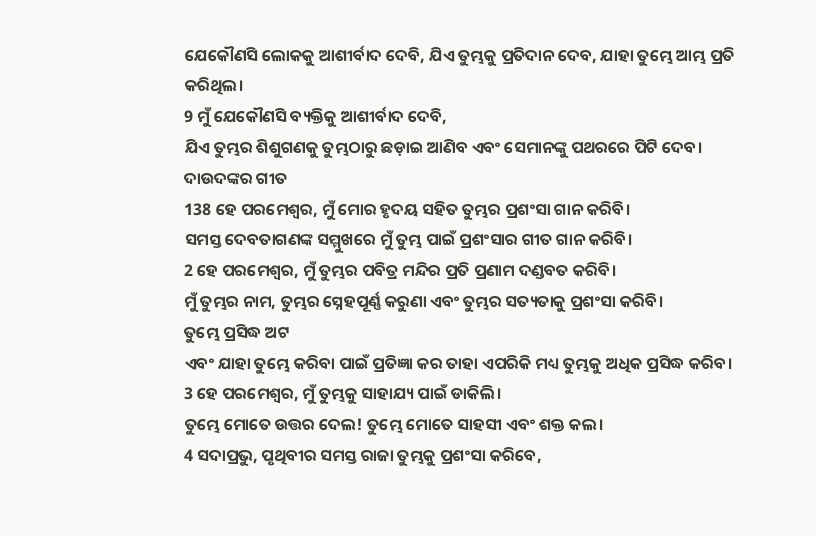ଯେକୌଣସି ଲୋକକୁ ଆଶୀର୍ବାଦ ଦେବି, ଯିଏ ତୁମ୍ଭକୁ ପ୍ରତିଦାନ ଦେବ, ଯାହା ତୁମ୍ଭେ ଆମ୍ଭ ପ୍ରତି କରିଥିଲ।
9 ମୁଁ ଯେକୌଣସି ବ୍ୟକ୍ତିକୁ ଆଶୀର୍ବାଦ ଦେବି,
ଯିଏ ତୁମ୍ଭର ଶିଶୁଗଣକୁ ତୁମ୍ଭଠାରୁ ଛଡ଼ାଇ ଆଣିବ ଏବଂ ସେମାନଙ୍କୁ ପଥରରେ ପିଟି ଦେବ।
ଦାଉଦଙ୍କର ଗୀତ
138 ହେ ପରମେଶ୍ୱର, ମୁଁ ମୋର ହୃଦୟ ସହିତ ତୁମ୍ଭର ପ୍ରଶଂସା ଗାନ କରିବି।
ସମସ୍ତ ଦେବତାଗଣଙ୍କ ସମ୍ମୁଖରେ ମୁଁ ତୁମ୍ଭ ପାଇଁ ପ୍ରଶଂସାର ଗୀତ ଗାନ କରିବି।
2 ହେ ପରମେଶ୍ୱର, ମୁଁ ତୁମ୍ଭର ପବିତ୍ର ମନ୍ଦିର ପ୍ରତି ପ୍ରଣାମ ଦଣ୍ଡବତ କରିବି।
ମୁଁ ତୁମ୍ଭର ନାମ, ତୁମ୍ଭର ସ୍ନେହପୂର୍ଣ୍ଣ କରୁଣା ଏବଂ ତୁମ୍ଭର ସତ୍ୟତାକୁ ପ୍ରଶଂସା କରିବି।
ତୁମ୍ଭେ ପ୍ରସିଦ୍ଧ ଅଟ
ଏବଂ ଯାହା ତୁମ୍ଭେ କରିବା ପାଇଁ ପ୍ରତିଜ୍ଞା କର ତାହା ଏପରିକି ମଧ୍ୟ ତୁମ୍ଭକୁ ଅଧିକ ପ୍ରସିଦ୍ଧ କରିବ।
3 ହେ ପରମେଶ୍ୱର, ମୁଁ ତୁମ୍ଭକୁ ସାହାଯ୍ୟ ପାଇଁ ଡାକିଲି।
ତୁମ୍ଭେ ମୋତେ ଉତ୍ତର ଦେଲ! ତୁମ୍ଭେ ମୋତେ ସାହସୀ ଏବଂ ଶକ୍ତ କଲ।
4 ସଦାପ୍ରଭୁ, ପୃଥିବୀର ସମସ୍ତ ରାଜା ତୁମ୍ଭକୁ ପ୍ରଶଂସା କରିବେ,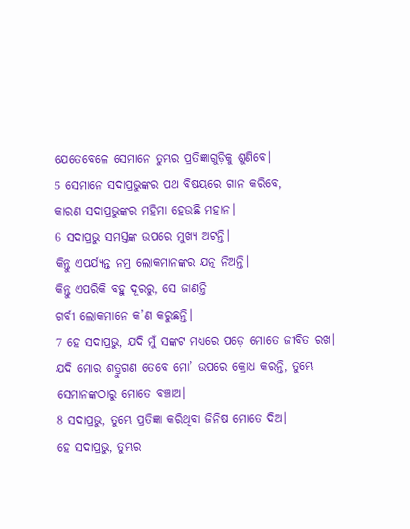ଯେତେବେଳେ ସେମାନେ ତୁମ୍ଭର ପ୍ରତିଜ୍ଞାଗୁଡ଼ିକୁ ଶୁଣିବେ।
5 ସେମାନେ ସଦାପ୍ରଭୁଙ୍କର ପଥ ବିଷୟରେ ଗାନ କରିବେ,
କାରଣ ସଦାପ୍ରଭୁଙ୍କର ମହିମା ହେଉଛି ମହାନ।
6 ସଦାପ୍ରଭୁ ସମସ୍ତଙ୍କ ଉପରେ ମୁଖ୍ୟ ଅଟନ୍ତି।
କିନ୍ତୁ ଏପର୍ଯ୍ୟନ୍ତ ନମ୍ର ଲୋକମାନଙ୍କର ଯତ୍ନ ନିଅନ୍ତି।
କିନ୍ତୁ ଏପରିକି ବହୁ ଦୂରରୁ, ସେ ଜାଣନ୍ତି
ଗର୍ବୀ ଲୋକମାନେ କ’ଣ କରୁଛନ୍ତି।
7 ହେ ସଦାପ୍ରଭୁ, ଯଦି ମୁଁ ସଙ୍କଟ ମଧ୍ୟରେ ପଡ଼େ ମୋତେ ଜୀବିତ ରଖ।
ଯଦି ମୋର ଶତ୍ରୁଗଣ ତେବେ ମୋ’ ଉପରେ କ୍ରୋଧ କରନ୍ତି, ତୁମ୍ଭେ ସେମାନଙ୍କଠାରୁ ମୋତେ ବଞ୍ଚାଅ।
8 ସଦାପ୍ରଭୁ, ତୁମ୍ଭେ ପ୍ରତିଜ୍ଞା କରିଥିବା ଜିନିଷ ମୋତେ ଦିଅ।
ହେ ସଦାପ୍ରଭୁ, ତୁମ୍ଭର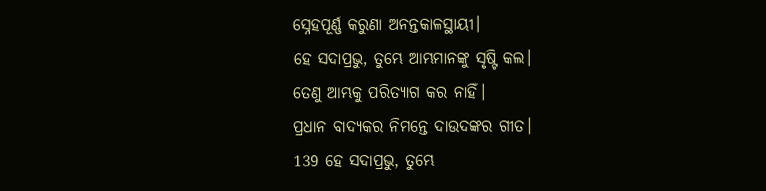ସ୍ନେହପୂର୍ଣ୍ଣ କରୁଣା ଅନନ୍ତକାଳସ୍ଥାୟୀ।
ହେ ସଦାପ୍ରଭୁ, ତୁମ୍ଭେ ଆମ୍ଭମାନଙ୍କୁ ସୃଷ୍ଟି କଲ।
ତେଣୁ ଆମ୍ଭକୁ ପରିତ୍ୟାଗ କର ନାହିଁ।
ପ୍ରଧାନ ବାଦ୍ୟକର ନିମନ୍ତେ ଦାଉଦଙ୍କର ଗୀତ।
139 ହେ ସଦାପ୍ରଭୁ, ତୁମ୍ଭେ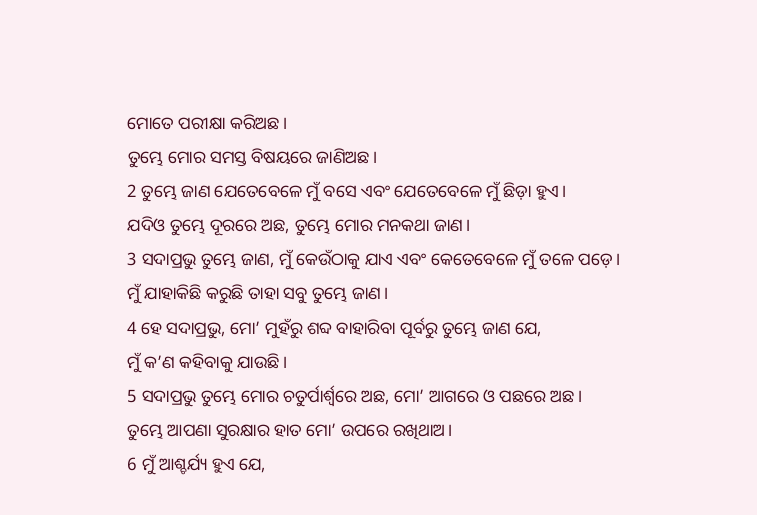ମୋତେ ପରୀକ୍ଷା କରିଅଛ।
ତୁମ୍ଭେ ମୋର ସମସ୍ତ ବିଷୟରେ ଜାଣିଅଛ।
2 ତୁମ୍ଭେ ଜାଣ ଯେତେବେଳେ ମୁଁ ବସେ ଏବଂ ଯେତେବେଳେ ମୁଁ ଛିଡ଼ା ହୁଏ।
ଯଦିଓ ତୁମ୍ଭେ ଦୂରରେ ଅଛ, ତୁମ୍ଭେ ମୋର ମନକଥା ଜାଣ।
3 ସଦାପ୍ରଭୁ ତୁମ୍ଭେ ଜାଣ, ମୁଁ କେଉଁଠାକୁ ଯାଏ ଏବଂ କେତେବେଳେ ମୁଁ ତଳେ ପଡ଼େ।
ମୁଁ ଯାହାକିଛି କରୁଛି ତାହା ସବୁ ତୁମ୍ଭେ ଜାଣ।
4 ହେ ସଦାପ୍ରଭୁ, ମୋ’ ମୁହଁରୁ ଶବ୍ଦ ବାହାରିବା ପୂର୍ବରୁ ତୁମ୍ଭେ ଜାଣ ଯେ,
ମୁଁ କ’ଣ କହିବାକୁ ଯାଉଛି।
5 ସଦାପ୍ରଭୁ ତୁମ୍ଭେ ମୋର ଚତୁର୍ପାର୍ଶ୍ୱରେ ଅଛ, ମୋ’ ଆଗରେ ଓ ପଛରେ ଅଛ।
ତୁମ୍ଭେ ଆପଣା ସୁରକ୍ଷାର ହାତ ମୋ’ ଉପରେ ରଖିଥାଅ।
6 ମୁଁ ଆଶ୍ଚର୍ଯ୍ୟ ହୁଏ ଯେ,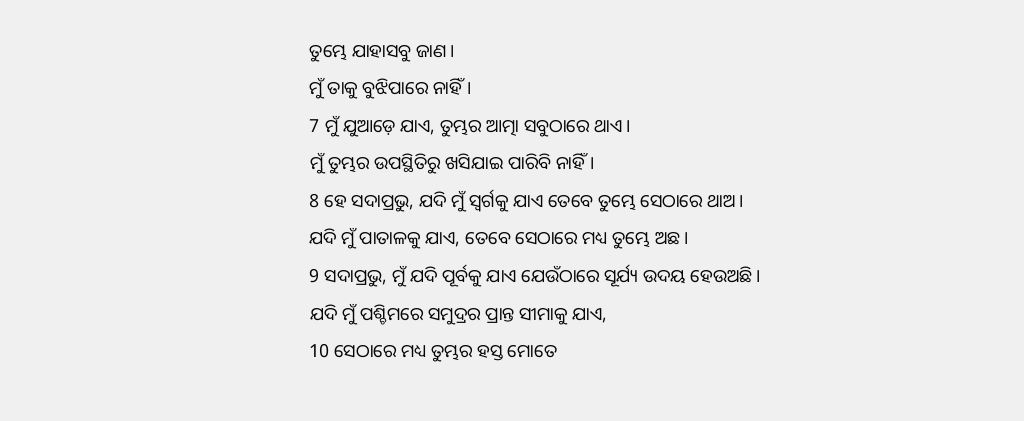ତୁମ୍ଭେ ଯାହାସବୁ ଜାଣ।
ମୁଁ ତାକୁ ବୁଝିପାରେ ନାହିଁ।
7 ମୁଁ ଯୁଆଡ଼େ ଯାଏ, ତୁମ୍ଭର ଆତ୍ମା ସବୁଠାରେ ଥାଏ।
ମୁଁ ତୁମ୍ଭର ଉପସ୍ଥିତିରୁ ଖସିଯାଇ ପାରିବି ନାହିଁ।
8 ହେ ସଦାପ୍ରଭୁ, ଯଦି ମୁଁ ସ୍ୱର୍ଗକୁ ଯାଏ ତେବେ ତୁମ୍ଭେ ସେଠାରେ ଥାଅ।
ଯଦି ମୁଁ ପାତାଳକୁ ଯାଏ, ତେବେ ସେଠାରେ ମଧ୍ୟ ତୁମ୍ଭେ ଅଛ।
9 ସଦାପ୍ରଭୁ, ମୁଁ ଯଦି ପୂର୍ବକୁ ଯାଏ ଯେଉଁଠାରେ ସୂର୍ଯ୍ୟ ଉଦୟ ହେଉଅଛି।
ଯଦି ମୁଁ ପଶ୍ଚିମରେ ସମୁଦ୍ରର ପ୍ରାନ୍ତ ସୀମାକୁ ଯାଏ,
10 ସେଠାରେ ମଧ୍ୟ ତୁମ୍ଭର ହସ୍ତ ମୋତେ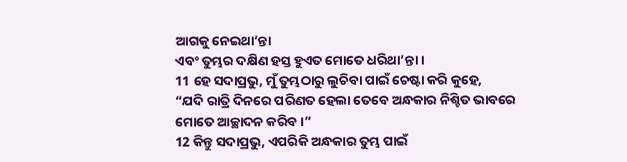ଆଗକୁ ନେଇଥା’ନ୍ତା
ଏବଂ ତୁମ୍ଭର ଦକ୍ଷିଣ ହସ୍ତ ହୁଏତ ମୋତେ ଧରିଥା’ନ୍ତା।
11 ହେ ସଦାପ୍ରଭୁ, ମୁଁ ତୁମ୍ଭଠାରୁ ଲୁଚିବା ପାଇଁ ଚେଷ୍ଟା କରି କୁହେ,
“ଯଦି ରାତ୍ରି ଦିନରେ ପରିଣତ ହେଲା ତେବେ ଅନ୍ଧକାର ନିଶ୍ଚିତ ଭାବରେ
ମୋତେ ଆଚ୍ଛାଦନ କରିବ।”
12 କିନ୍ତୁ ସଦାପ୍ରଭୁ, ଏପରିକି ଅନ୍ଧକାର ତୁମ୍ଭ ପାଇଁ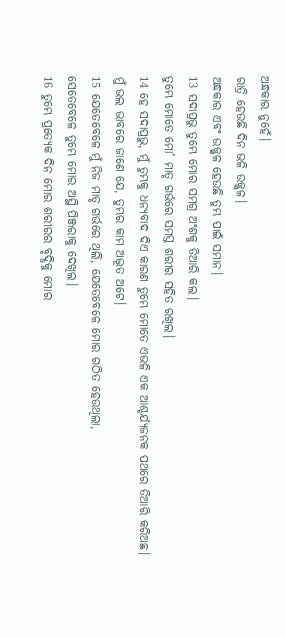ଅନ୍ଧକାର ନୁହେଁ।
ରାତ୍ରି ହେଉଛି ଦିନ ଭଳି ଉଜ୍ଜ୍ୱଳ।
ଅନ୍ଧକାର ଏବଂ ଉଜ୍ଜ୍ୱଳ ହେଉଛି ତୁମ୍ଭ ପାଇଁ ସମାନ।
13 ସଦାପ୍ରଭୁ ତୁମ୍ଭେ ମୋର ସମଗ୍ର ଅଂଶକୁ ତିଆରି କଲ।
ତୁମ୍ଭେ ମୋତେ ମୋ’ ମାତୃ ଗର୍ଭରେ ସମସ୍ତ ଶରୀର ସହିତ ରଖିଲ।
14 ହେ ସଦାପ୍ରଭୁ, ମୁଁ ତୁମ୍ଭକୁ ଧନ୍ୟବାଦ ଦିଏ କାରଣ ତୁମ୍ଭେ ମୋତେ ଏଭଳି ଏକ ଆଶ୍ଚର୍ଯ୍ୟଜନକ ପଥରେ ତିଆରି କରିଅଛ।
ମୁଁ ଭଲ ଭାବରେ ଜାଣେ ଯେ, ତୁମ୍ଭର କାମ ଅଦ୍ଭୂତ ଅଟେ।
15 ଯେତେବେଳେ ମୁଁ ନିଜ ମାତୃ ଗର୍ଭରେ ଥିଲି, ଯେତେବେଳେ ମୋର ଗଠିତ ହେଉଥିଲା,
ସେତେବେଳେ ତୁମ୍ଭେ ମୋର ଅସ୍ଥି ପିଞ୍ଜରାକୁ ଦେଖିଲ।
16 ତୁମ୍ଭେ ପ୍ରତ୍ୟେକ ଦିନ ମୋର ଶରୀରର ବୃଦ୍ଧିକୁ ମୋର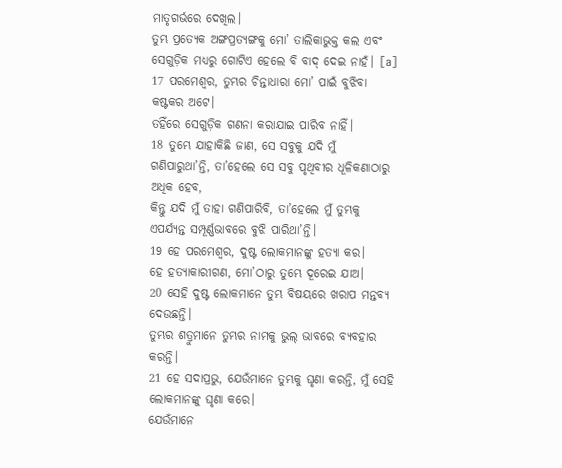ମାତୃଗର୍ଭରେ ଦେଖିଲ।
ତୁମ୍ଭ ପ୍ରତ୍ୟେକ ଅଙ୍ଗପ୍ରତ୍ୟଙ୍ଗକୁ ମୋ’ ତାଲିକାଭୁକ୍ତ କଲ ଏବଂ ସେଗୁଡ଼ିକ ମଧ୍ୟରୁ ଗୋଟିଏ ହେଲେ ବି ବାଦ୍ ଦେଇ ନାହଁ। [a]
17 ପରମେଶ୍ୱର, ତୁମ୍ଭର ଚିନ୍ତାଧାରା ମୋ’ ପାଇଁ ବୁଝିବା କଷ୍ଟକର ଅଟେ।
ତହିଁରେ ସେଗୁଡ଼ିକ ଗଣନା କରାଯାଇ ପାରିବ ନାହିଁ।
18 ତୁମ୍ଭେ ଯାହାକିଛି ଜାଣ, ସେ ସବୁକୁ ଯଦି ମୁଁ ଗଣିପାରୁଥା’ନ୍ତି, ତା’ହେଲେ ସେ ସବୁ ପୃଥିବୀର ଧୂଳିକଣାଠାରୁ ଅଧିକ ହେବ,
କିନ୍ତୁ ଯଦି ମୁଁ ତାହା ଗଣିପାରିବି, ତା’ହେଲେ ମୁଁ ତୁମ୍ଭକୁ ଏପର୍ଯ୍ୟନ୍ତ ସମ୍ପୂର୍ଣ୍ଣଭାବରେ ବୁଝି ପାରିଥା’ନ୍ତି।
19 ହେ ପରମେଶ୍ୱର, ଦୁଷ୍ଟ ଲୋକମାନଙ୍କୁ ହତ୍ୟା କର।
ହେ ହତ୍ୟାକାରୀଗଣ, ମୋ’ଠାରୁ ତୁମ୍ଭେ ଦୂରେଇ ଯାଅ।
20 ସେହି ଦୁଷ୍ଟ ଲୋକମାନେ ତୁମ୍ଭ ବିଷୟରେ ଖରାପ ମନ୍ତବ୍ୟ ଦେଉଛନ୍ତି।
ତୁମ୍ଭର ଶତ୍ରୁମାନେ ତୁମ୍ଭର ନାମକୁ ଭୁଲ୍ ଭାବରେ ବ୍ୟବହାର କରନ୍ତି।
21 ହେ ସଦାପ୍ରଭୁ, ଯେଉଁମାନେ ତୁମ୍ଭକୁ ଘୃଣା କରନ୍ତି, ମୁଁ ସେହି ଲୋକମାନଙ୍କୁ ଘୃଣା କରେ।
ଯେଉଁମାନେ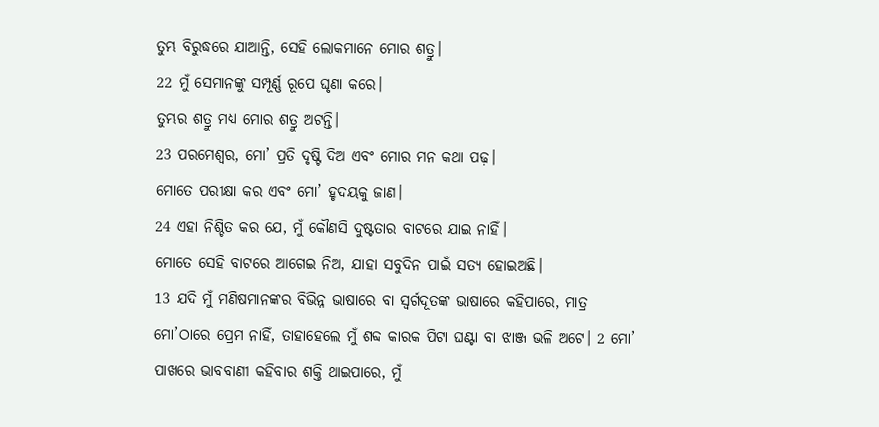ତୁମ୍ଭ ବିରୁଦ୍ଧରେ ଯାଆନ୍ତି, ସେହି ଲୋକମାନେ ମୋର ଶତ୍ରୁ।
22 ମୁଁ ସେମାନଙ୍କୁ ସମ୍ପୂର୍ଣ୍ଣ ରୂପେ ଘୃଣା କରେ।
ତୁମ୍ଭର ଶତ୍ରୁ ମଧ୍ୟ ମୋର ଶତ୍ରୁ ଅଟନ୍ତି।
23 ପରମେଶ୍ୱର, ମୋ’ ପ୍ରତି ଦୃଷ୍ଟି ଦିଅ ଏବଂ ମୋର ମନ କଥା ପଢ଼।
ମୋତେ ପରୀକ୍ଷା କର ଏବଂ ମୋ’ ହୃଦୟକୁ ଜାଣ।
24 ଏହା ନିଶ୍ଚିତ କର ଯେ, ମୁଁ କୌଣସି ଦୁଷ୍ଟତାର ବାଟରେ ଯାଇ ନାହିଁ।
ମୋତେ ସେହି ବାଟରେ ଆଗେଇ ନିଅ, ଯାହା ସବୁଦିନ ପାଇଁ ସତ୍ୟ ହୋଇଅଛି।
13 ଯଦି ମୁଁ ମଣିଷମାନଙ୍କର ବିଭିନ୍ନ ଭାଷାରେ ବା ସ୍ୱର୍ଗଦୂତଙ୍କ ଭାଷାରେ କହିପାରେ, ମାତ୍ର ମୋ’ଠାରେ ପ୍ରେମ ନାହିଁ, ତାହାହେଲେ ମୁଁ ଶବ୍ଦ କାରକ ପିଟା ଘଣ୍ଟା ବା ଝାଞ୍ଜ ଭଳି ଅଟେ। 2 ମୋ’ ପାଖରେ ଭାବବାଣୀ କହିବାର ଶକ୍ତି ଥାଇପାରେ, ମୁଁ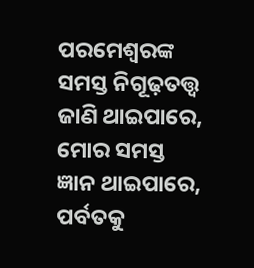ପରମେଶ୍ୱରଙ୍କ ସମସ୍ତ ନିଗୂଢ଼ତତ୍ତ୍ୱ ଜାଣି ଥାଇପାରେ, ମୋର ସମସ୍ତ ଜ୍ଞାନ ଥାଇପାରେ, ପର୍ବତକୁ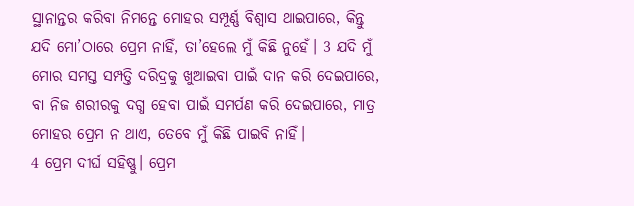ସ୍ଥାନାନ୍ତର କରିବା ନିମନ୍ତେ ମୋହର ସମ୍ପୂର୍ଣ୍ଣ ବିଶ୍ୱାସ ଥାଇପାରେ, କିନ୍ତୁ ଯଦି ମୋ’ଠାରେ ପ୍ରେମ ନାହିଁ, ତା’ହେଲେ ମୁଁ କିଛି ନୁହେଁ। 3 ଯଦି ମୁଁ ମୋର ସମସ୍ତ ସମ୍ପତ୍ତି ଦରିଦ୍ରକୁ ଖୁଆଇବା ପାଇଁ ଦାନ କରି ଦେଇପାରେ, ବା ନିଜ ଶରୀରକୁ ଦଗ୍ଧ ହେବା ପାଇଁ ସମର୍ପଣ କରି ଦେଇପାରେ, ମାତ୍ର ମୋହର ପ୍ରେମ ନ ଥାଏ, ତେବେ ମୁଁ କିଛି ପାଇବି ନାହିଁ।
4 ପ୍ରେମ ଦୀର୍ଘ ସହିଷ୍ଣୁ। ପ୍ରେମ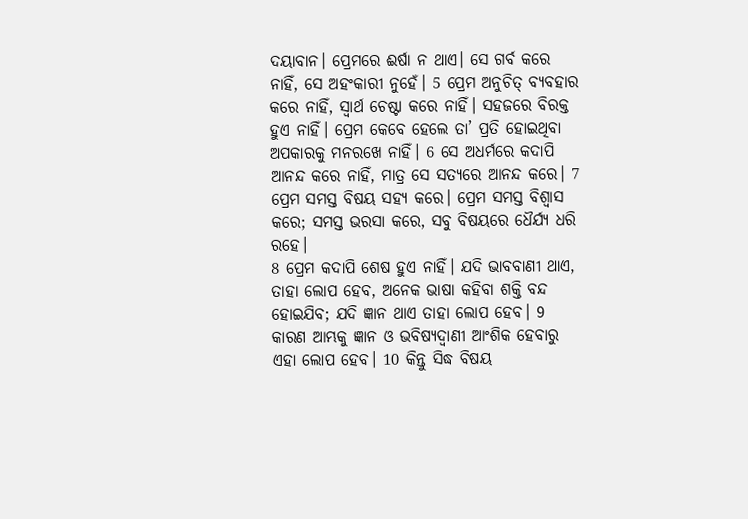ଦୟାବାନ। ପ୍ରେମରେ ଈର୍ଷା ନ ଥାଏ। ସେ ଗର୍ବ କରେ ନାହିଁ, ସେ ଅହଂକାରୀ ନୁହେଁ। 5 ପ୍ରେମ ଅନୁଚିତ୍ ବ୍ୟବହାର କରେ ନାହିଁ, ସ୍ୱାର୍ଥ ଚେଷ୍ଟା କରେ ନାହିଁ। ସହଜରେ ବିରକ୍ତ ହୁଏ ନାହିଁ। ପ୍ରେମ କେବେ ହେଲେ ତା’ ପ୍ରତି ହୋଇଥିବା ଅପକାରକୁ ମନରଖେ ନାହିଁ। 6 ସେ ଅଧର୍ମରେ କଦାପି ଆନନ୍ଦ କରେ ନାହିଁ, ମାତ୍ର ସେ ସତ୍ୟରେ ଆନନ୍ଦ କରେ। 7 ପ୍ରେମ ସମସ୍ତ ବିଷୟ ସହ୍ୟ କରେ। ପ୍ରେମ ସମସ୍ତ ବିଶ୍ୱାସ କରେ; ସମସ୍ତ ଭରସା କରେ, ସବୁ ବିଷୟରେ ଧୈର୍ଯ୍ୟ ଧରି ରହେ।
8 ପ୍ରେମ କଦାପି ଶେଷ ହୁଏ ନାହିଁ। ଯଦି ଭାବବାଣୀ ଥାଏ, ତାହା ଲୋପ ହେବ, ଅନେକ ଭାଷା କହିବା ଶକ୍ତି ବନ୍ଦ ହୋଇଯିବ; ଯଦି ଜ୍ଞାନ ଥାଏ ତାହା ଲୋପ ହେବ। 9 କାରଣ ଆମ୍ଭକୁ ଜ୍ଞାନ ଓ ଭବିଷ୍ୟଦ୍ବାଣୀ ଆଂଶିକ ହେବାରୁ ଏହା ଲୋପ ହେବ। 10 କିନ୍ତୁ ସିଦ୍ଧ ବିଷୟ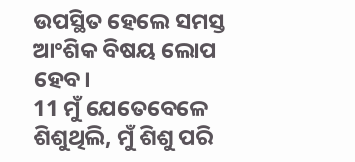ଉପସ୍ଥିତ ହେଲେ ସମସ୍ତ ଆଂଶିକ ବିଷୟ ଲୋପ ହେବ।
11 ମୁଁ ଯେତେବେଳେ ଶିଶୁଥିଲି, ମୁଁ ଶିଶୁ ପରି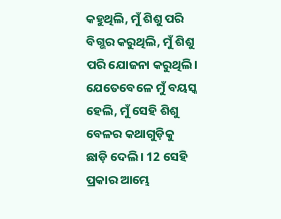କହୁଥିଲି, ମୁଁ ଶିଶୁ ପରି ବିଗ୍ଭର କରୁଥିଲି, ମୁଁ ଶିଶୁ ପରି ଯୋଜନା କରୁଥିଲି। ଯେତେବେଳେ ମୁଁ ବୟସ୍କ ହେଲି, ମୁଁ ସେହି ଶିଶୁ ବେଳର କଥାଗୁଡ଼ିକୁ ଛାଡ଼ି ଦେଲି। 12 ସେହି ପ୍ରକାର ଆମ୍ଭେ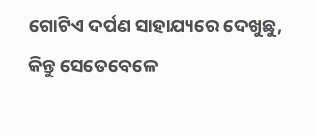ଗୋଟିଏ ଦର୍ପଣ ସାହାଯ୍ୟରେ ଦେଖୁଛୁ, କିନ୍ତୁ ସେତେବେଳେ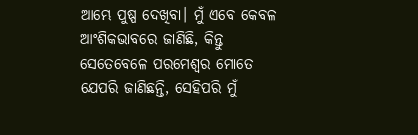ଆମ୍ଭେ ପୁଷ୍ପ ଦେଖିବା। ମୁଁ ଏବେ କେବଳ ଆଂଶିକଭାବରେ ଜାଣିଛି, କିନ୍ତୁ ସେତେବେଳେ ପରମେଶ୍ୱର ମୋତେ ଯେପରି ଜାଣିଛନ୍ତି, ସେହିପରି ମୁଁ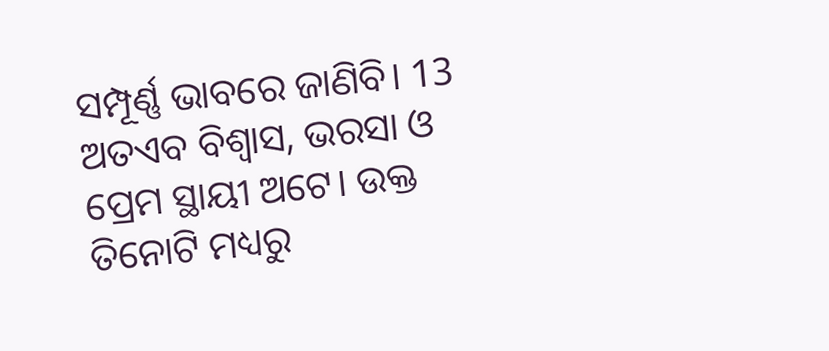ସମ୍ପୂର୍ଣ୍ଣ ଭାବରେ ଜାଣିବି। 13 ଅତଏବ ବିଶ୍ୱାସ, ଭରସା ଓ ପ୍ରେମ ସ୍ଥାୟୀ ଅଟେ। ଉକ୍ତ ତିନୋଟି ମଧ୍ୟରୁ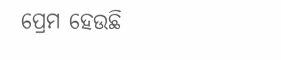ପ୍ରେମ ହେଉଛି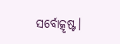ସର୍ବୋତ୍କୃଷ୍ଟ।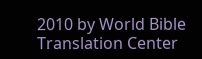2010 by World Bible Translation Center